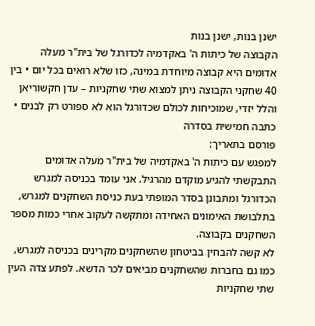ישנן בנות, ישנן בנות
הקבוצה של כיתות ה' באקדמיה לכדורגל של בית"ר מעלה אדומים היא קבוצה מיוחדת במינה, כזו שלא רואים בכל יום • בין 40 שחקני הקבוצה ניתן למצוא שתי שחקניות – עדן חקשוריאן והלל יזדי, שמוכיחות לכולם שכדורגל הוא לא ספורט רק לבנים • כתבה חמישית בסדרה
פורסם בתאריך:
למפגש עם כיתות ה' באקדמיה של בית"ר מעלה אדומים התבקשתי להגיע מוקדם מהרגיל. אני עומד בכניסה למגרש הכדורגל ומתבונן בסדר המופתי בעת כניסת השחקנים למגרש, בתלבושת האימונים האחידה ומתקשה לעקוב אחרי כמות מספר השחקנים בקבוצה.
לא קשה להבחין בביטחון שהשחקנים מקרינים בכניסה למגרש, כמו גם בחברות שהשחקנים מביאים לכר הדשא. לפתע צדה העין שתי שחקניות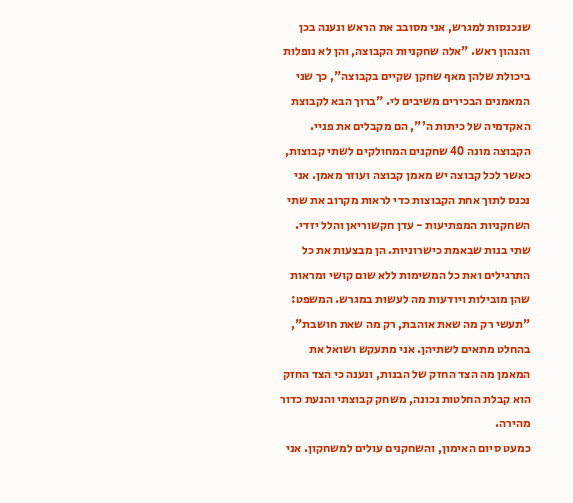שנכנסות למגרש, אני מסובב את הראש ונענה בכן והנהון ראש. "אלה שחקניות הקבוצה, והן לא נופלות ביכולת שלהן מאף שחקן שקיים בקבוצה", כך שני המאמנים הבכירים משיבים לי. "ברוך הבא לקבוצת האקדמיה של כיתות ה'", הם מקבלים את פניי. הקבוצה מונה 40 שחקנים המחולקים לשתי קבוצות, כאשר לכל קבוצה יש מאמן קבוצה ועוזר מאמן. אני נכנס לתוך אחת הקבוצות כדי לראות מקרוב את שתי השחקניות המפתיעות - עדן חקשוריאן והלל יזדי. שתי בנות שבאמת כישרוניות. הן מבצעות את כל התרגילים ואת כל המשימות ללא שום קושי ומראות שהן מובילות ויודעות מה לעשות במגרש. המשפט: "תעשי רק מה שאת אוהבת, רק מה שאת חושבת", בהחלט מתאים לשתיהן. אני מתעקש ושואל את המאמן מה הצד החזק של הבנות, ונענה כי הצד החזק הוא קבלת החלטות נכונה, משחק קבוצתי והנעת כדור מהירה.
כמעט סיום האימון, והשחקנים עולים למשחקון. אני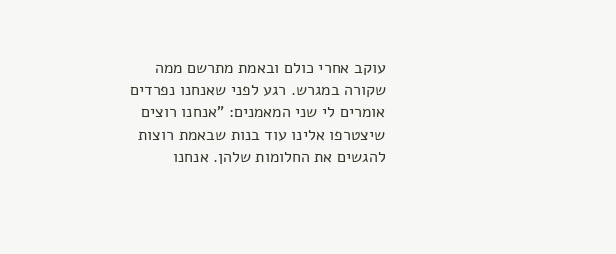עוקב אחרי כולם ובאמת מתרשם ממה שקורה במגרש. רגע לפני שאנחנו נפרדים אומרים לי שני המאמנים: "אנחנו רוצים שיצטרפו אלינו עוד בנות שבאמת רוצות להגשים את החלומות שלהן. אנחנו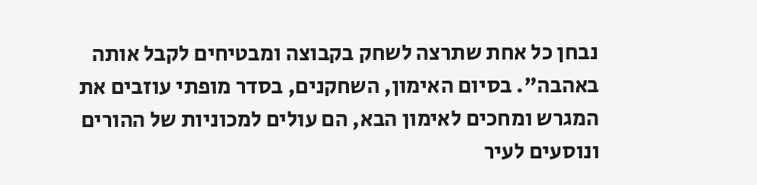נבחן כל אחת שתרצה לשחק בקבוצה ומבטיחים לקבל אותה באהבה". בסיום האימון, השחקנים, בסדר מופתי עוזבים את המגרש ומחכים לאימון הבא, הם עולים למכוניות של ההורים ונוסעים לעיר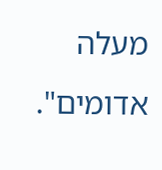מעלה אדומים".